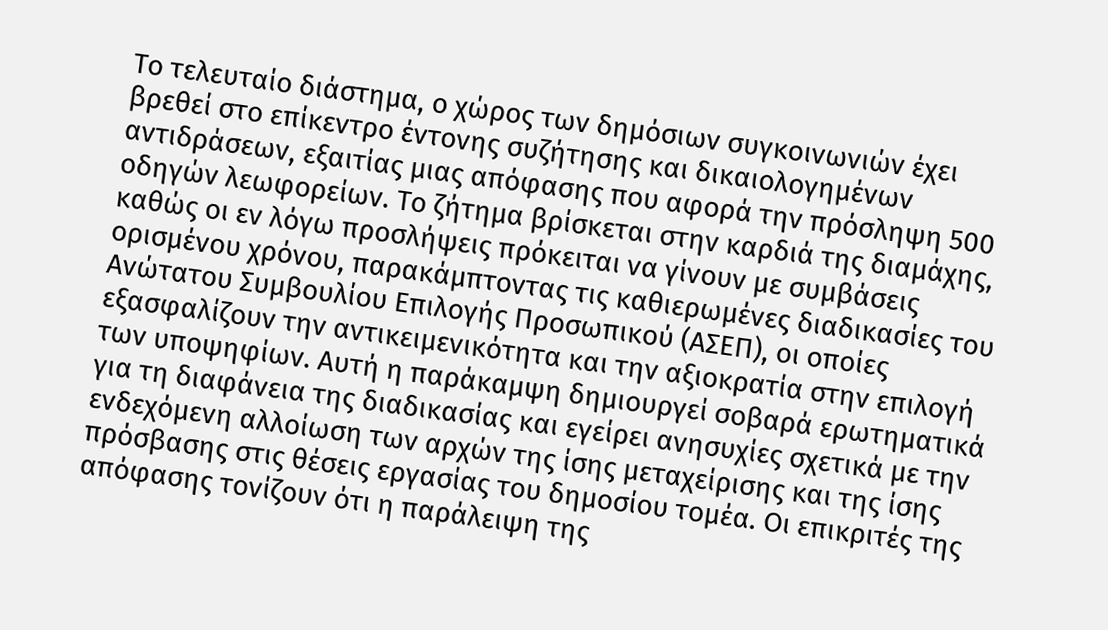Το τελευταίο διάστημα, ο χώρος των δημόσιων συγκοινωνιών έχει βρεθεί στο επίκεντρο έντονης συζήτησης και δικαιολογημένων αντιδράσεων, εξαιτίας μιας απόφασης που αφορά την πρόσληψη 500 οδηγών λεωφορείων. Το ζήτημα βρίσκεται στην καρδιά της διαμάχης, καθώς οι εν λόγω προσλήψεις πρόκειται να γίνουν με συμβάσεις ορισμένου χρόνου, παρακάμπτοντας τις καθιερωμένες διαδικασίες του Ανώτατου Συμβουλίου Επιλογής Προσωπικού (ΑΣΕΠ), οι οποίες εξασφαλίζουν την αντικειμενικότητα και την αξιοκρατία στην επιλογή των υποψηφίων. Αυτή η παράκαμψη δημιουργεί σοβαρά ερωτηματικά για τη διαφάνεια της διαδικασίας και εγείρει ανησυχίες σχετικά με την ενδεχόμενη αλλοίωση των αρχών της ίσης μεταχείρισης και της ίσης πρόσβασης στις θέσεις εργασίας του δημοσίου τομέα. Οι επικριτές της απόφασης τονίζουν ότι η παράλειψη της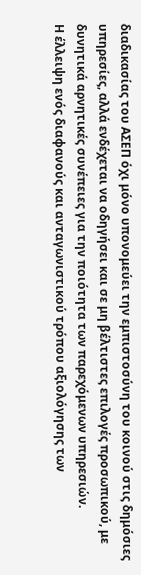διαδικασίας του ΑΣΕΠ όχι μόνο υπονομεύει την εμπιστοσύνη του κοινού στις δημόσιες υπηρεσίες, αλλά ενδέχεται να οδηγήσει και σε μη βέλτιστες επιλογές προσωπικού, με δυνητικά αρνητικές συνέπειες για την ποιότητα των παρεχόμενων υπηρεσιών.
Η έλλειψη ενός διαφανούς και ανταγωνιστικού τρόπου αξιολόγησης των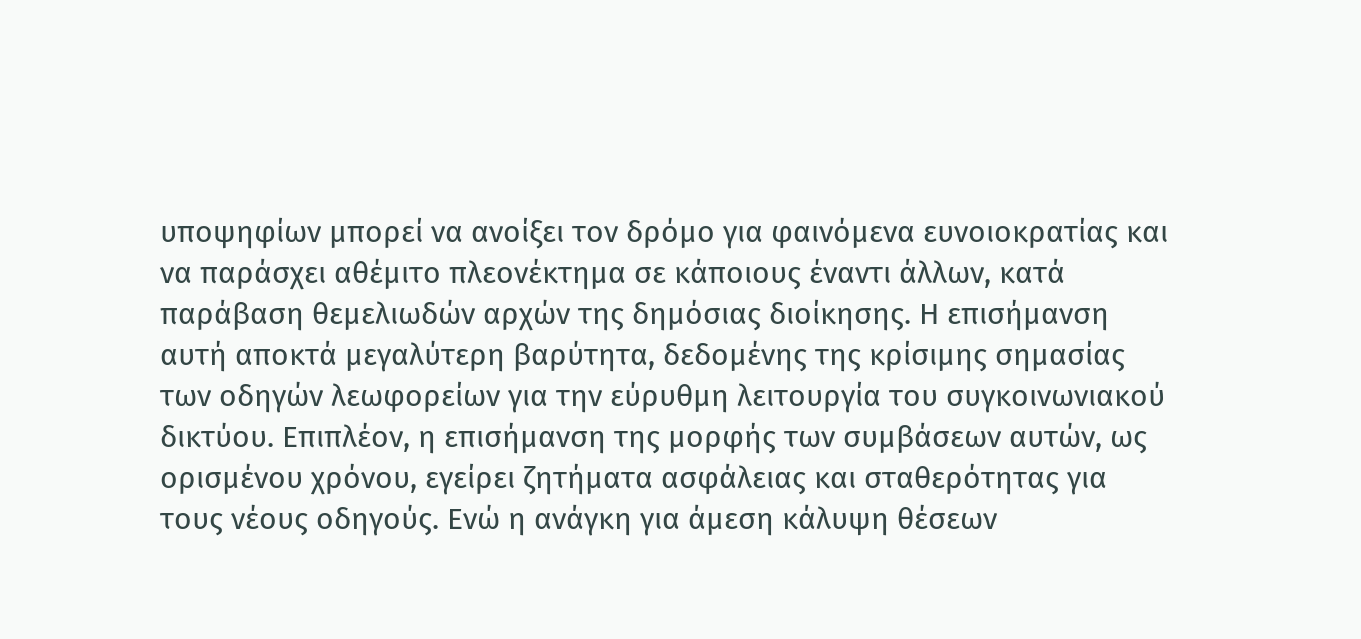υποψηφίων μπορεί να ανοίξει τον δρόμο για φαινόμενα ευνοιοκρατίας και να παράσχει αθέμιτο πλεονέκτημα σε κάποιους έναντι άλλων, κατά παράβαση θεμελιωδών αρχών της δημόσιας διοίκησης. Η επισήμανση αυτή αποκτά μεγαλύτερη βαρύτητα, δεδομένης της κρίσιμης σημασίας των οδηγών λεωφορείων για την εύρυθμη λειτουργία του συγκοινωνιακού δικτύου. Επιπλέον, η επισήμανση της μορφής των συμβάσεων αυτών, ως ορισμένου χρόνου, εγείρει ζητήματα ασφάλειας και σταθερότητας για τους νέους οδηγούς. Ενώ η ανάγκη για άμεση κάλυψη θέσεων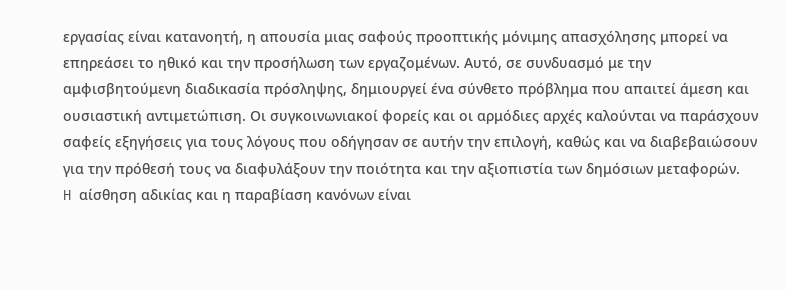εργασίας είναι κατανοητή, η απουσία μιας σαφούς προοπτικής μόνιμης απασχόλησης μπορεί να επηρεάσει το ηθικό και την προσήλωση των εργαζομένων. Αυτό, σε συνδυασμό με την αμφισβητούμενη διαδικασία πρόσληψης, δημιουργεί ένα σύνθετο πρόβλημα που απαιτεί άμεση και ουσιαστική αντιμετώπιση. Οι συγκοινωνιακοί φορείς και οι αρμόδιες αρχές καλούνται να παράσχουν σαφείς εξηγήσεις για τους λόγους που οδήγησαν σε αυτήν την επιλογή, καθώς και να διαβεβαιώσουν για την πρόθεσή τους να διαφυλάξουν την ποιότητα και την αξιοπιστία των δημόσιων μεταφορών.
H αίσθηση αδικίας και η παραβίαση κανόνων είναι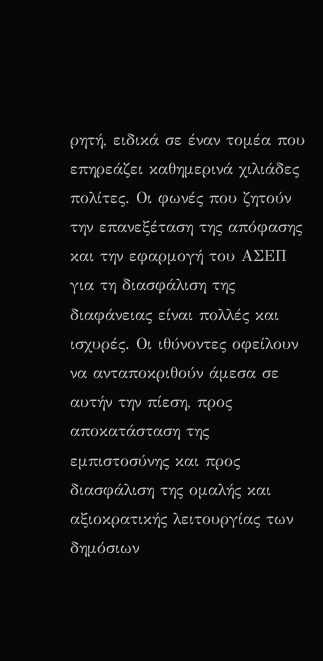ρητή, ειδικά σε έναν τομέα που επηρεάζει καθημερινά χιλιάδες πολίτες. Οι φωνές που ζητούν την επανεξέταση της απόφασης και την εφαρμογή του ΑΣΕΠ για τη διασφάλιση της διαφάνειας είναι πολλές και ισχυρές. Οι ιθύνοντες οφείλουν να ανταποκριθούν άμεσα σε αυτήν την πίεση, προς αποκατάσταση της εμπιστοσύνης και προς διασφάλιση της ομαλής και αξιοκρατικής λειτουργίας των δημόσιων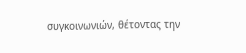συγκοινωνιών, θέτοντας την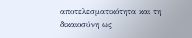αποτελεσματικότητα και τη δικαιοσύνη ως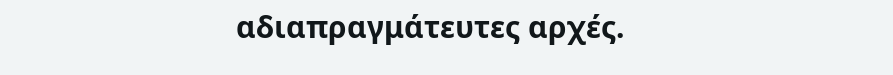αδιαπραγμάτευτες αρχές.